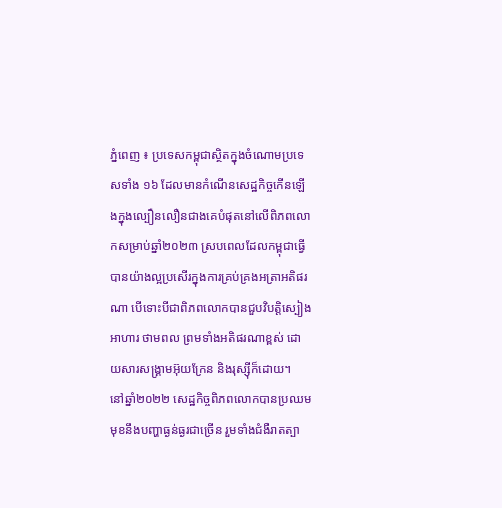ភ្នំពេញ ៖ ប្រទេសកម្ពុជាស្ថិតក្នុងចំណោមប្រទេសទាំង ១៦ ដែលមានកំណើនសេដ្ឋកិច្ចកើនឡើងក្នុងល្បឿនលឿនជាងគេបំផុតនៅលើពិភពលោកសម្រាប់ឆ្នាំ២០២៣ ស្របពេលដែលកម្ពុជាធ្វើបានយ៉ាងល្អប្រសើរក្នុងការគ្រប់គ្រងអត្រាអតិផរណា បើទោះបីជាពិភពលោកបានជួបវិបត្តិស្បៀងអាហារ ថាមពល ព្រមទាំងអតិផរណាខ្ពស់ ដោយសារសង្គ្រាមអ៊ុយក្រែន និងរុស្ស៊ីក៏ដោយ។
នៅឆ្នាំ២០២២ សេដ្ឋកិច្ចពិភពលោកបានប្រឈមមុខនឹងបញ្ហាធ្ងន់ធ្ងរជាច្រើន រួមទាំងជំងឺរាតត្បា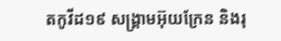តកូវីដ១៩ សង្គ្រាមអ៊ុយក្រែន និងរុ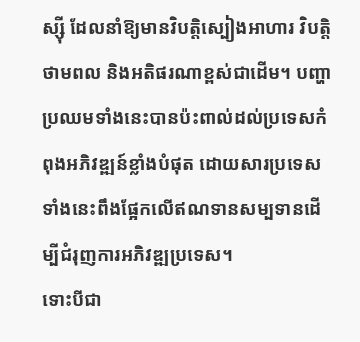ស្ស៊ី ដែលនាំឱ្យមានវិបត្តិស្បៀងអាហារ វិបត្តិថាមពល និងអតិផរណាខ្ពស់ជាដើម។ បញ្ហាប្រឈមទាំងនេះបានប៉ះពាល់ដល់ប្រទេសកំពុងអភិវឌ្ឍន៍ខ្លាំងបំផុត ដោយសារប្រទេសទាំងនេះពឹងផ្អែកលើឥណទានសម្បទានដើម្បីជំរុញការអភិវឌ្ឍប្រទេស។
ទោះបីជា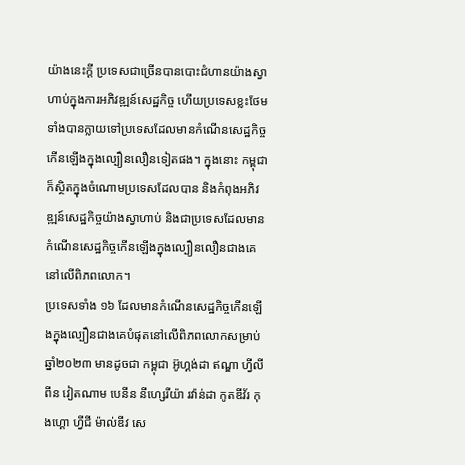យ៉ាងនេះក្តី ប្រទេសជាច្រើនបានបោះជំហានយ៉ាងស្វាហាប់ក្នុងការអភិវឌ្ឍន៍សេដ្ឋកិច្ច ហើយប្រទេសខ្លះថែមទាំងបានក្លាយទៅប្រទេសដែលមានកំណើនសេដ្ឋកិច្ចកើនឡើងក្នុងល្បឿនលឿនទៀតផង។ ក្នុងនោះ កម្ពុជាក៏ស្ថិតក្នុងចំណោមប្រទេសដែលបាន និងកំពុងអភិវឌ្ឍន៍សេដ្ឋកិច្ចយ៉ាងស្វាហាប់ និងជាប្រទេសដែលមានកំណើនសេដ្ឋកិច្ចកើនឡើងក្នុងល្បឿនលឿនជាងគេនៅលើពិភពលោក។
ប្រទេសទាំង ១៦ ដែលមានកំណើនសេដ្ឋកិច្ចកើនឡើងក្នុងល្បឿនជាងគេបំផុតនៅលើពិភពលោកសម្រាប់ឆ្នាំ២០២៣ មានដូចជា កម្ពុជា អ៊ូហ្គង់ដា ឥណ្ឌា ហ្វីលីពីន វៀតណាម បេនីន នីហ្សេរីយ៉ា រវ៉ាន់ដា កូតឌីវ័រ កុងហ្គោ ហ្វីជី ម៉ាល់ឌីវ សេ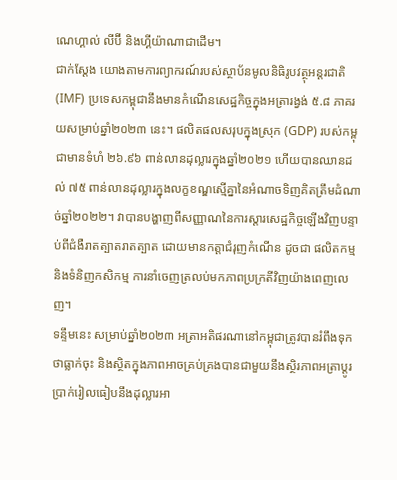ណេហ្គាល់ លីប៊ី និងហ្គីយ៉ាណាជាដើម។
ជាក់ស្តែង យោងតាមការព្យាករណ៍របស់ស្ថាប័នមូលនិធិរូបវត្ថុអន្តរជាតិ (IMF) ប្រទេសកម្ពុជានឹងមានកំណើនសេដ្ឋកិច្ចក្នុងអត្រារង្វង់ ៥.៨ ភាគរយសម្រាប់ឆ្នាំ២០២៣ នេះ។ ផលិតផលសរុបក្នុងស្រុក (GDP) របស់កម្ពុជាមានទំហំ ២៦.៩៦ ពាន់លានដុល្លារក្នុងឆ្នាំ២០២១ ហើយបានឈានដល់ ៧៥ ពាន់លានដុល្លារក្នុងលក្ខខណ្ឌស្មើគ្នានៃអំណាចទិញគិតត្រឹមដំណាច់ឆ្នាំ២០២២។ វាបានបង្ហាញពីសញ្ញាណនៃការស្តារសេដ្ឋកិច្ចឡើងវិញបន្ទាប់ពីជំងឺរាតត្បាតរាតត្បាត ដោយមានកត្តាជំរុញកំណើន ដូចជា ផលិតកម្ម និងទំនិញកសិកម្ម ការនាំចេញត្រលប់មកភាពប្រក្រតីវិញយ៉ាងពេញលេញ។
ទន្ទឹមនេះ សម្រាប់ឆ្នាំ២០២៣ អត្រាអតិផរណានៅកម្ពុជាត្រូវបានរំពឹងទុកថាធ្លាក់ចុះ និងស្ថិតក្នុងភាពអាចគ្រប់គ្រងបានជាមួយនឹងស្ថិរភាពអត្រាប្តូរប្រាក់រៀលធៀបនឹងដុល្លារអា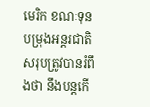មេរិក ខណៈទុនបម្រុងអន្តរជាតិសរុបត្រូវបានរំពឹងថា នឹងបន្តកើ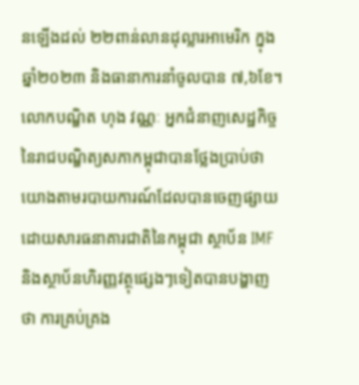នឡើងដល់ ២២ពាន់លានដុល្លារអាមេរិក ក្នុងឆ្នាំ២០២៣ និងធានាការនាំចូលបាន ៧,៦ខែ។
លោកបណ្ឌិត ហុង វណ្ណៈ អ្នកជំនាញសេដ្ឋកិច្ចនៃរាជបណ្ឌិត្យសភាកម្ពុជាបានថ្លែងប្រាប់ថា យោងតាមរបាយការណ៍ដែលបានចេញផ្សាយដោយសារធនាគារជាតិនៃកម្ពុជា ស្ថាប័ន IMF និងស្ថាប័នហិរញ្ញវត្ថុផ្សេងៗទៀតបានបង្ហាញថា ការគ្រប់គ្រង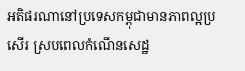អតិផរណានៅប្រទេសកម្ពុជាមានភាពល្អប្រសើរ ស្របពេលកំណើនសេដ្ឋ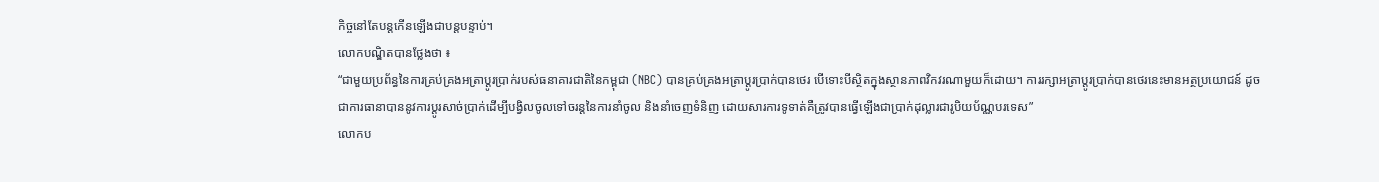កិច្ចនៅតែបន្តកើនឡើងជាបន្តបន្ទាប់។
លោកបណ្ឌិតបានថ្លែងថា ៖
“ជាមួយប្រព័ន្ធនៃការគ្រប់គ្រងអត្រាប្តូរប្រាក់របស់ធនាគារជាតិនៃកម្ពុជា (NBC) បានគ្រប់គ្រងអត្រាប្តូរប្រាក់បានថេរ បើទោះបីស្ថិតក្នុងស្ថានភាពវិកវរណាមួយក៏ដោយ។ ការរក្សាអត្រាប្តូរប្រាក់បានថេរនេះមានអត្ថប្រយោជន៍ ដូចជាការធានាបាននូវការប្តូរសាច់ប្រាក់ដើម្បីបង្វិលចូលទៅចរន្តនៃការនាំចូល និងនាំចេញទំនិញ ដោយសារការទូទាត់គឺត្រូវបានធ្វើឡើងជាប្រាក់ដុល្លារជារូបិយប័ណ្ណបរទេស”
លោកប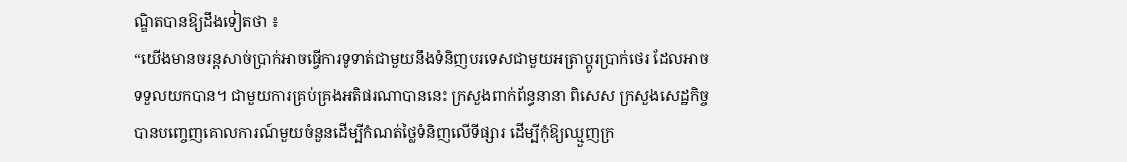ណ្ឌិតបានឱ្យដឹងទៀតថា ៖
“យើងមានចរន្តសាច់ប្រាក់អាចធ្វើការទូទាត់ជាមួយនឹងទំនិញបរទេសជាមួយអត្រាប្តូរប្រាក់ថេរ ដែលអាចទទួលយកបាន។ ជាមួយការគ្រប់គ្រងអតិផរណាបាននេះ ក្រសួងពាក់ព័ន្ធនានា ពិសេស ក្រសួងសេដ្ឋកិច្ច បានបញ្ចេញគោលការណ៍មួយចំនួនដើម្បីកំណត់ថ្លៃទំនិញលើទីផ្សារ ដើម្បីកុំឱ្យឈ្មួញក្រ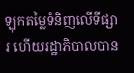ឡុកតម្លៃទំនិញលើទីផ្សារ ហើយរដ្ឋាភិបាលបាន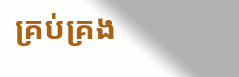គ្រប់គ្រង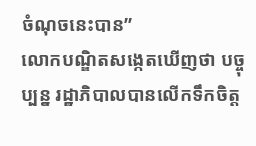ចំណុចនេះបាន”
លោកបណ្ឌិតសង្កេតឃើញថា បច្ចុប្បន្ន រដ្ឋាភិបាលបានលើកទឹកចិត្ត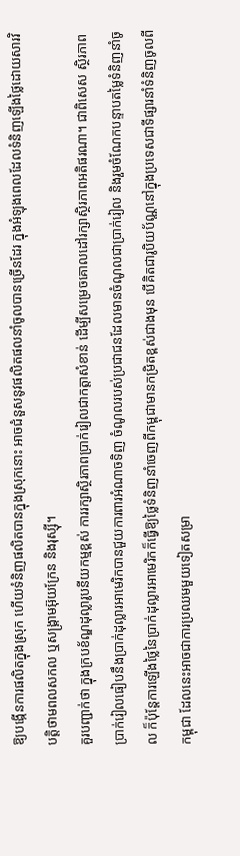ឱ្យបង្កើនការផលិតក្នុងស្រុក ហើយទំនិញផលិតបានក្នុងស្រុកនោះ អាចជំនួសនូវផលិតផលនាំចូលបានច្រើនដែរ ក្នុងអំឡុងពេលដែលទំនិញឡើងថ្លៃដោយសារវិបត្តិថាមពលសកល ឬសង្គ្រាមអ៊ុយក្រែន និងរុស្ស៊ី។
គួរបញ្ជាក់ថា ក្នុងក្របខ័ណ្ឌដុល្លារូបនីយកម្មខ្ពស់ ការរក្សាស្ថិរភាពប្រាក់រៀលជាកត្តាសំខាន់ ដើម្បីសម្រេចគោលដៅរក្សាស្ថិរភាពអតិផរណា។ ជាពិសេស ស្ថិរភាពប្រាក់រៀលធៀបនឹងប្រាក់ដុល្លារអាមេរិកបានជួយការពារអំណាចទិញ ចំណូលរបស់ប្រជាជនដែលមានចំណូលជាប្រាក់រៀល និងរួមចំណែកបន្ទាបតម្លៃទំនិញនាំចូល ក៏ប៉ុន្តែការឡើងថ្លៃនៃប្រាក់ដុល្លារអាមេរិកក៏ធ្វើឱ្យថ្លៃទំនិញនាំចេញពីកម្ពុជាមានកម្រិតខ្ពស់ជាងមុន បើគិតជារូបិយប័ណ្ណនៅក្នុងប្រទេសជាទីផ្សារនាំទំនិញចូលពីកម្ពុជា ដែលនេះអាចជាការប្រឈមមួយទៀតសម្រា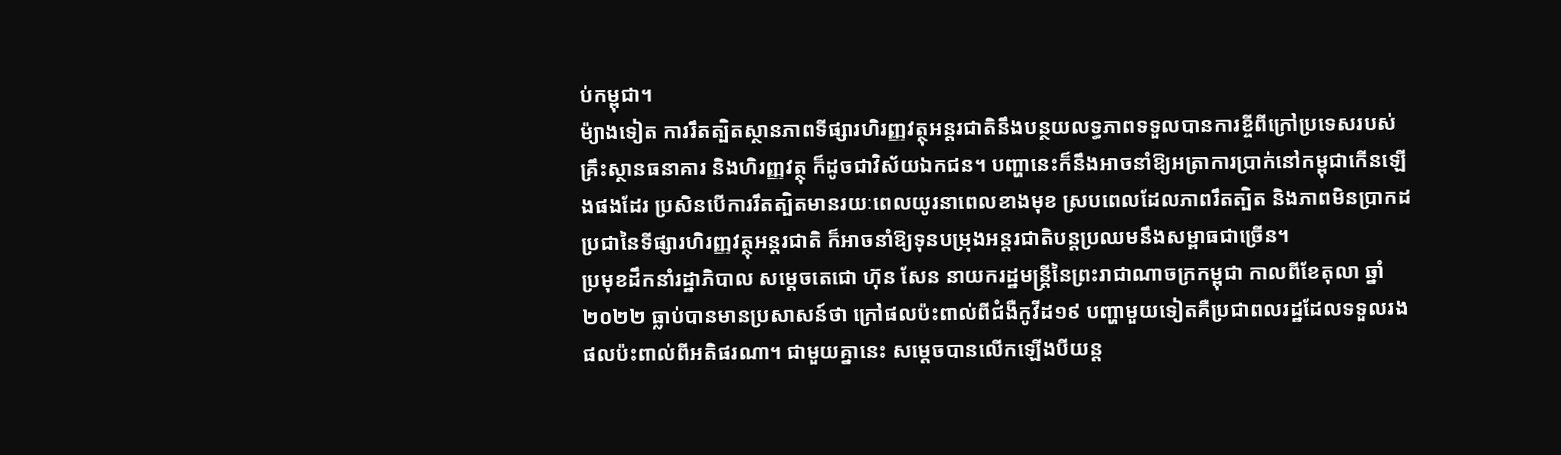ប់កម្ពុជា។
ម៉្យាងទៀត ការរឹតត្បិតស្ថានភាពទីផ្សារហិរញ្ញវត្ថុអន្តរជាតិនឹងបន្ថយលទ្ធភាពទទួលបានការខ្ចីពីក្រៅប្រទេសរបស់គ្រឹះស្ថានធនាគារ និងហិរញ្ញវត្ថុ ក៏ដូចជាវិស័យឯកជន។ បញ្ហានេះក៏នឹងអាចនាំឱ្យអត្រាការប្រាក់នៅកម្ពុជាកើនឡើងផងដែរ ប្រសិនបើការរឹតត្បិតមានរយៈពេលយូរនាពេលខាងមុខ ស្របពេលដែលភាពរឹតត្បិត និងភាពមិនប្រាកដប្រជានៃទីផ្សារហិរញ្ញវត្ថុអន្តរជាតិ ក៏អាចនាំឱ្យទុនបម្រុងអន្តរជាតិបន្តប្រឈមនឹងសម្ពាធជាច្រើន។
ប្រមុខដឹកនាំរដ្ឋាភិបាល សម្តេចតេជោ ហ៊ុន សែន នាយករដ្ឋមន្ត្រីនៃព្រះរាជាណាចក្រកម្ពុជា កាលពីខែតុលា ឆ្នាំ២០២២ ធ្លាប់បានមានប្រសាសន៍ថា ក្រៅផលប៉ះពាល់ពីជំងឺកូវីដ១៩ បញ្ហាមួយទៀតគឺប្រជាពលរដ្ឋដែលទទួលរងផលប៉ះពាល់ពីអតិផរណា។ ជាមួយគ្នានេះ សម្តេចបានលើកឡើងបីយន្ត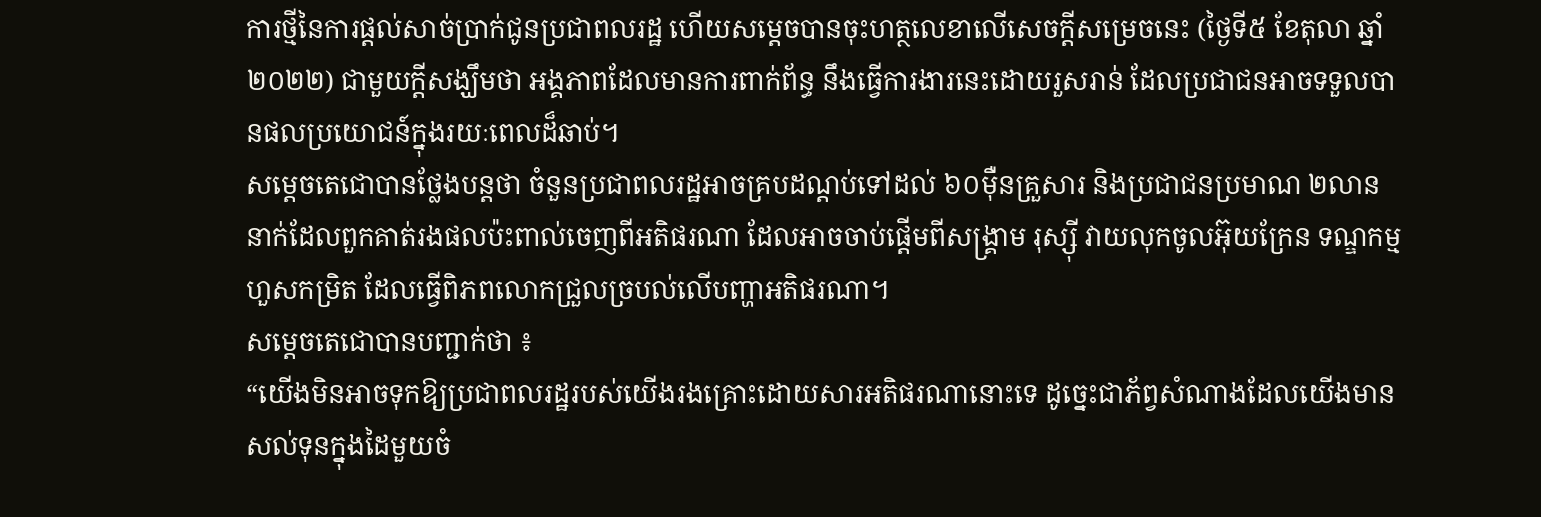ការថ្មីនៃការផ្តល់សាច់ប្រាក់ជូនប្រជាពលរដ្ឋ ហើយសម្តេចបានចុះហត្ថលេខាលើសេចក្តីសម្រេចនេះ (ថ្ងៃទី៥ ខែតុលា ឆ្នាំ២០២២) ជាមួយក្ដីសង្ឃឹមថា អង្គភាពដែលមានការពាក់ព័ន្ធ នឹងធ្វើការងារនេះដោយរួសរាន់ ដែលប្រជាជនអាចទទួលបានផលប្រយោជន៍ក្នុងរយៈពេលដ៏ឆាប់។
សម្តេចតេជោបានថ្លែងបន្តថា ចំនួនប្រជាពលរដ្ឋអាចគ្របដណ្ដប់ទៅដល់ ៦០ម៉ឺនគ្រួសារ និងប្រជាជនប្រមាណ ២លាននាក់ដែលពួកគាត់រងផលប៉ះពាល់ចេញពីអតិផរណា ដែលអាចចាប់ផ្តើមពីសង្គ្រាម រុស្ស៊ី វាយលុកចូលអ៊ុយក្រែន ទណ្ឌកម្មហួសកម្រិត ដែលធ្វើពិភពលោកជ្រួលច្របល់លើបញ្ហាអតិផរណា។
សម្តេចតេជោបានបញ្ជាក់ថា ៖
“យើងមិនអាចទុកឱ្យប្រជាពលរដ្ឋរបស់យើងរងគ្រោះដោយសារអតិផរណានោះទេ ដូច្នេះជាភ័ព្វសំណាងដែលយើងមានសល់ទុនក្នុងដៃមួយចំ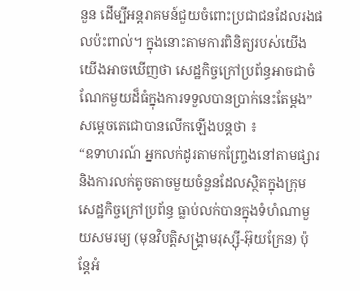នួន ដើម្បីអន្តរាគមន៍ជួយចំពោះប្រជាជនដែលរងផលប៉ះពាល់។ ក្នុងនោះតាមការពិនិត្យរបស់យើង យើងអាចឃើញថា សេដ្ឋកិច្ចក្រៅប្រព័ន្ធអាចជាចំណែកមួយដ៏ធំក្នុងការទទួលបានប្រាក់នេះតែម្តង”
សម្តេចតេជោបានលើកឡើងបន្តថា ៖
“ឧទាហរណ៍ អ្នកលក់ដូរតាមកញ្ច្រែងនៅតាមផ្សារ និងការលក់តូចតាចមួយចំនួនដែលស្ថិតក្នុងក្រុមសេដ្ឋកិច្ចក្រៅប្រព័ន្ធ ធ្លាប់លក់បានក្នុងទំហំណាមួយសមរម្យ (មុនវិបត្តិសង្គ្រាមរុស្ស៊ី-អ៊ុយក្រែន) ប៉ុន្តែអំ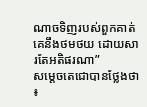ណាចទិញរបស់ពួកគាត់គេនឹងថមថយ ដោយសារតែអតិផរណា”
សម្តេចតេជោបានថ្លែងថា ៖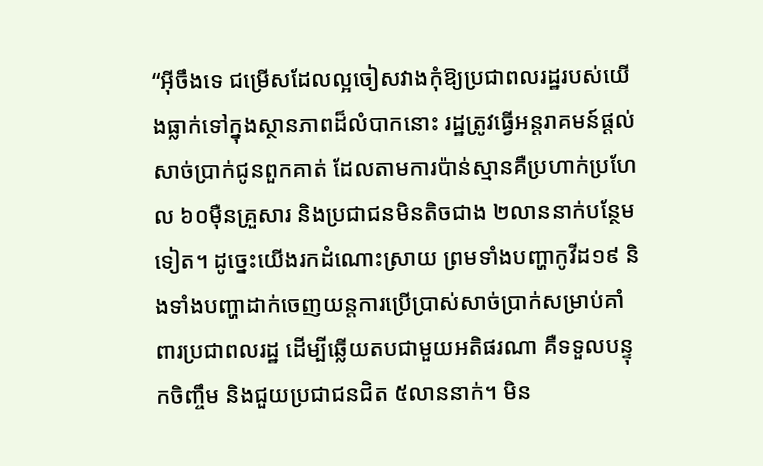“អ៊ីចឹងទេ ជម្រើសដែលល្អចៀសវាងកុំឱ្យប្រជាពលរដ្ឋរបស់យើងធ្លាក់ទៅក្នុងស្ថានភាពដ៏លំបាកនោះ រដ្ឋត្រូវធ្វើអន្តរាគមន៍ផ្តល់សាច់ប្រាក់ជូនពួកគាត់ ដែលតាមការប៉ាន់ស្មានគឺប្រហាក់ប្រហែល ៦០ម៉ឺនគ្រួសារ និងប្រជាជនមិនតិចជាង ២លាននាក់បន្ថែមទៀត។ ដូច្នេះយើងរកដំណោះស្រាយ ព្រមទាំងបញ្ហាកូវីដ១៩ និងទាំងបញ្ហាដាក់ចេញយន្តការប្រើប្រាស់សាច់ប្រាក់សម្រាប់គាំពារប្រជាពលរដ្ឋ ដើម្បីឆ្លើយតបជាមួយអតិផរណា គឺទទួលបន្ទុកចិញ្ចឹម និងជួយប្រជាជនជិត ៥លាននាក់។ មិន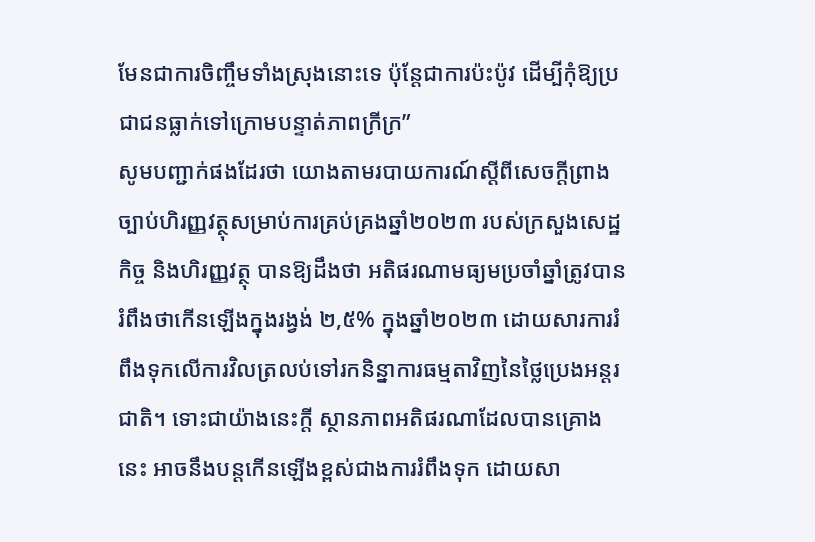មែនជាការចិញ្ចឹមទាំងស្រុងនោះទេ ប៉ុន្តែជាការប៉ះប៉ូវ ដើម្បីកុំឱ្យប្រជាជនធ្លាក់ទៅក្រោមបន្ទាត់ភាពក្រីក្រ”
សូមបញ្ជាក់ផងដែរថា យោងតាមរបាយការណ៍ស្តីពីសេចក្តីព្រាងច្បាប់ហិរញ្ញវត្ថុសម្រាប់ការគ្រប់គ្រងឆ្នាំ២០២៣ របស់ក្រសួងសេដ្ឋកិច្ច និងហិរញ្ញវត្ថុ បានឱ្យដឹងថា អតិផរណាមធ្យមប្រចាំឆ្នាំត្រូវបានរំពឹងថាកើនឡើងក្នុងរង្វង់ ២,៥% ក្នុងឆ្នាំ២០២៣ ដោយសារការរំពឹងទុកលើការវិលត្រលប់ទៅរកនិន្នាការធម្មតាវិញនៃថ្លៃប្រេងអន្តរជាតិ។ ទោះជាយ៉ាងនេះក្តី ស្ថានភាពអតិផរណាដែលបានគ្រោងនេះ អាចនឹងបន្តកើនឡើងខ្ពស់ជាងការរំពឹងទុក ដោយសា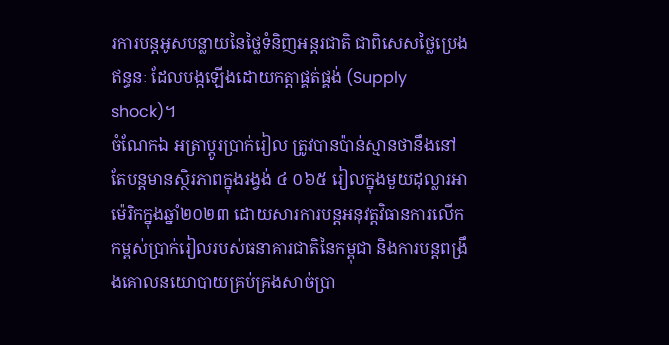រការបន្តអូសបន្លាយនៃថ្លៃទំនិញអន្តរជាតិ ជាពិសេសថ្លៃប្រេងឥន្ធនៈ ដែលបង្កឡើងដោយកត្តាផ្គត់ផ្គង់ (Supply shock)។
ចំណែកឯ អត្រាប្តូរប្រាក់រៀល ត្រូវបានប៉ាន់ស្មានថានឹងនៅតែបន្តមានស្ថិរភាពក្នុងរង្វង់ ៤ ០៦៥ រៀលក្នុងមួយដុល្លារអាម៉េរិកក្នុងឆ្នាំ២០២៣ ដោយសារការបន្តអនុវត្តវិធានការលើកកម្ពស់ប្រាក់រៀលរបស់ធនាគារជាតិនៃកម្ពុជា និងការបន្តពង្រឹងគោលនយោបាយគ្រប់គ្រងសាច់ប្រា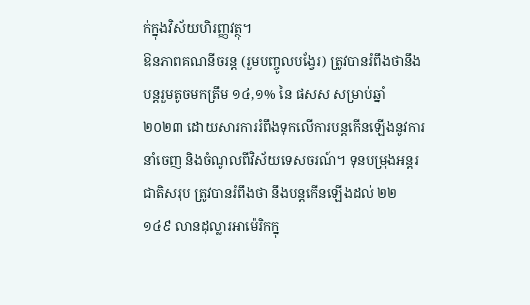ក់ក្នុងវិស័យហិរញ្ញវត្ថុ។
ឱនភាពគណនីចរន្ត (រួមបញ្ចូលបង្វែរ) ត្រូវបានរំពឹងថានឹងបន្តរួមតូចមកត្រឹម ១៤,១% នៃ ផសស សម្រាប់ឆ្នាំ ២០២៣ ដោយសារការរំពឹងទុកលើការបន្តកើនឡើងនូវការនាំចេញ និងចំណូលពីវិស័យទេសចរណ៍។ ទុនបម្រុងអន្តរជាតិសរុប ត្រូវបានរំពឹងថា នឹងបន្តកើនឡើងដល់ ២២ ១៤៩ លានដុល្លារអាម៉េរិកក្នុ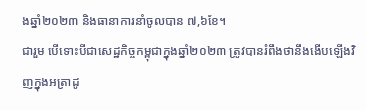ងឆ្នាំ២០២៣ និងធានាការនាំចូលបាន ៧,៦ខែ។
ជារួម បើទោះបីជាសេដ្ឋកិច្ចកម្ពុជាក្នុងឆ្នាំ២០២៣ ត្រូវបានរំពឹងថានឹងងើបឡើងវិញក្នុងអត្រាដូ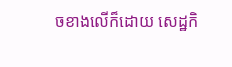ចខាងលើក៏ដោយ សេដ្ឋកិ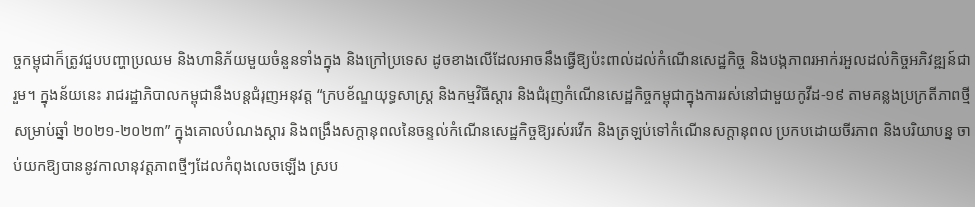ច្ចកម្ពុជាក៏ត្រូវជួបបញ្ហាប្រឈម និងហានិភ័យមួយចំនួនទាំងក្នុង និងក្រៅប្រទេស ដូចខាងលើដែលអាចនឹងធ្វើឱ្យប៉ះពាល់ដល់កំណើនសេដ្ឋកិច្ច និងបង្កភាពរអាក់រអួលដល់កិច្ចអភិវឌ្ឍន៍ជារួម។ ក្នុងន័យនេះ រាជរដ្ឋាភិបាលកម្ពុជានឹងបន្តជំរុញអនុវត្ត “ក្របខ័ណ្ឌយុទ្ធសាស្ត្រ និងកម្មវិធីស្តារ និងជំរុញកំណើនសេដ្ឋកិច្ចកម្ពុជាក្នុងការរស់នៅជាមួយកូវីដ-១៩ តាមគន្លងប្រក្រតីភាពថ្មី សម្រាប់ឆ្នាំ ២០២១-២០២៣” ក្នុងគោលបំណងស្ដារ និងពង្រឹងសក្តានុពលនៃចន្ទល់កំណើនសេដ្ឋកិច្ចឱ្យរស់រវើក និងត្រឡប់ទៅកំណើនសក្តានុពល ប្រកបដោយចីរភាព និងបរិយាបន្ន ចាប់យកឱ្យបាននូវកាលានុវត្តភាពថ្មីៗដែលកំពុងលេចឡើង ស្រប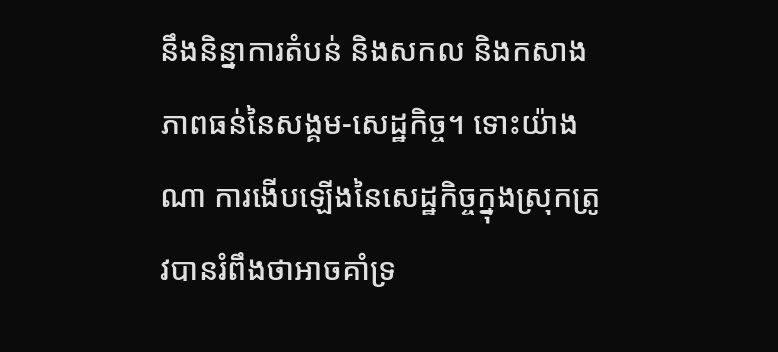នឹងនិន្នាការតំបន់ និងសកល និងកសាងភាពធន់នៃសង្គម-សេដ្ឋកិច្ច។ ទោះយ៉ាងណា ការងើបឡើងនៃសេដ្ឋកិច្ចក្នុងស្រុកត្រូវបានរំពឹងថាអាចគាំទ្រ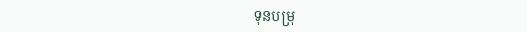ទុនបម្រុ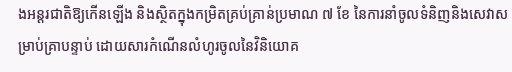ងអន្តរជាតិឱ្យកើនឡើង និងស្ថិតក្នុងកម្រិតគ្រប់គ្រាន់ប្រមាណ ៧ ខែ នៃការនាំចូលទំនិញនិងសេវាសម្រាប់គ្រាបន្ទាប់ ដោយសារកំណើនលំហូរចូលនៃវិនិយោគ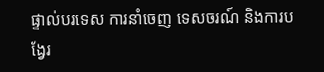ផ្ទាល់បរទេស ការនាំចេញ ទេសចរណ៍ និងការបង្វែរ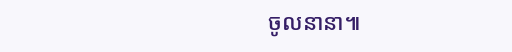ចូលនានា៕